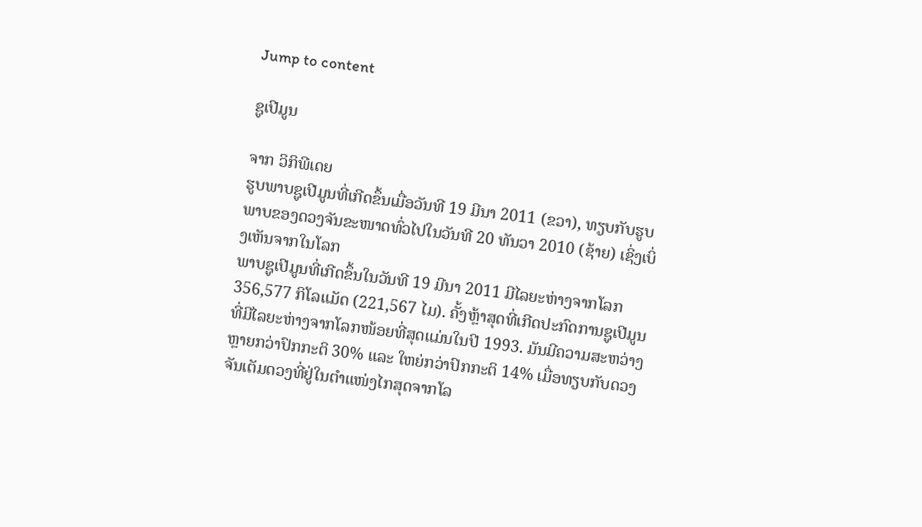Jump to content

ຊູເປີມູນ

ຈາກ ວິກິພີເດຍ
ຮູບພາບຊູເປີມູນທີ່ເກີດຂຶ້ນເມື່ອວັນທີ 19 ມີນາ 2011 (ຂວາ), ທຽບກັບຮູບພາບຂອງດວງຈັນຂະໜາດທົ່ວໄປໃນວັນທີ 20 ທັນວາ 2010 (ຊ້າຍ) ເຊິ່ງເບິ່ງເຫັນຈາກໃນໂລກ
ພາບຊູເປີມູນທີ່ເກີດຂຶ້ນໃນວັນທີ 19 ມີນາ 2011 ມີໄລຍະຫ່າງຈາກໂລກ 356,577 ກິໂລແມັດ (221,567 ໄມ). ຄັ້ງຫຼ້າສຸດທີ່ເກີດປະກົດການຊູເປີມູນທີ່ມີໄລຍະຫ່າງຈາກໂລກໜ້ອຍທີ່ສຸດແມ່ນໃນປີ 1993. ມັນມີຄວາມສະຫວ່າງຫຼາຍກວ່າປົກກະຕິ 30% ແລະ ໃຫຍ່ກວ່າປົກກະຕິ 14% ເມື່ອທຽບກັບດວງຈັນເຕັມດວງທີ່ຢູ່ໃນຕຳແໜ່ງໄກສຸດຈາກໂລ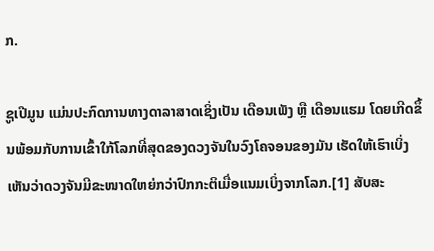ກ.

ຊູເປີມູນ ແມ່ນປະກົດການທາງດາລາສາດເຊິ່ງເປັນ ເດືອນເພັງ ຫຼື ເດືອນແຮມ ໂດຍເກີດຂຶ້ນພ້ອມກັບການເຂົ້າໃກ້ໂລກທີ່ສຸດຂອງດວງຈັນໃນວົງໂຄຈອນຂອງມັນ ເຮັດໃຫ້ເຮົາເບິ່ງເຫັນວ່າດວງຈັນມີຂະໜາດໃຫຍ່ກວ່າປົກກະຕິເມື່ອແນມເບິ່ງຈາກໂລກ.[1] ສັບສະ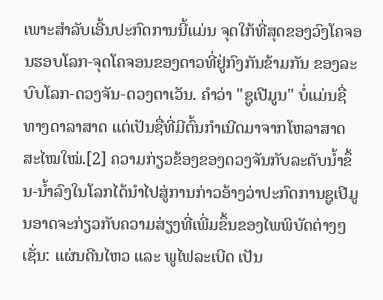ເພາະສຳລັບເອີ້ນປະກົດການນີ້ແມ່ນ ຈຸດໃກ້ທີ່ສຸດຂອງວົງໂຄຈອນຮອບໂລກ-ຈຸດໂຄຈອນຂອງດາວທີ່ຢູ່ກົງກັນຂ້າມກັນ ຂອງລະບົບໂລກ-ດວງຈັນ-ດວງຕາເວັນ. ຄຳວ່າ "ຊູເປີມູນ" ບໍ່ແມ່ນຊື່ທາງດາລາສາດ ແຕ່ເປັນຊື່ທີ່ມີຕົ້ນກຳເນີດມາຈາກໂຫລາສາດສະໄໝໃໝ່.[2] ຄວາມກ່ຽວຂ້ອງຂອງດວງຈັນກັບລະດັບນ້ຳຂຶ້ນ-ນ້ຳລົງໃນໂລກໄດ້ນຳໄປສູ່ການກ່າວອ້າງວ່າປະກົດການຊູເປີມູນອາດຈະກ່ຽວກັບຄວາມສ່ຽງທີ່ເພີ່ມຂຶ້ນຂອງໄພພິບັດຕ່າງໆເຊັ່ນ: ແຜ່ນດີນໄຫວ ແລະ ພູໄຟລະເບີດ ເປັນ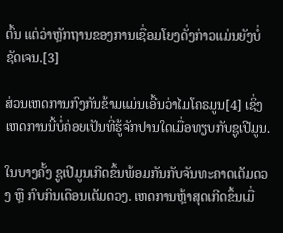ຕົ້ນ ແຕ່ວ່າຫຼັກຖານຂອງການເຊື່ອມໂຍງດັ່ງກ່າວແມ່ນຍັງບໍ່ຊັດເຈນ.[3]

ສ່ວນເຫດການກົງກັນຂ້າມແມ່ນເອີ້ນວ່າໄມໂຄຣມູນ[4] ເຊິ່ງເຫດການນີ້ບໍ່ຄ່ອຍເປັນທີ່ຮູ້ຈັກປານໃດເມື່ອທຽບກັບຊູເປີມູນ.

ໃນບາງຄັ້ງ ຊູເປີມູນເກີດຂຶ້ນພ້ອມກັນກັບຈັນທະຄາດເຕັມດວງ ຫຼື ກົບກິນເດືອນເຕັມດວງ. ເຫດການຫຼ້າສຸດເກີດຂຶ້ນເມື່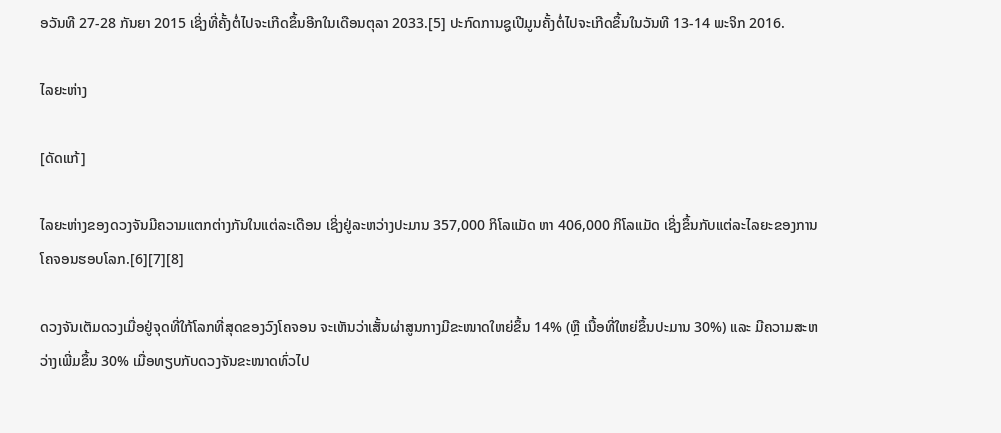ອວັນທີ 27-28 ກັນຍາ 2015 ເຊິ່ງທີ່ຄັ້ງຕໍ່ໄປຈະເກີດຂຶ້ນອີກໃນເດືອນຕຸລາ 2033.[5] ປະກົດການຊູເປີມູນຄັ້ງຕໍ່ໄປຈະເກີດຂຶ້ນໃນວັນທີ 13-14 ພະຈິກ 2016.

ໄລຍະຫ່າງ

[ດັດແກ້]

ໄລຍະຫ່າງຂອງດວງຈັນມີຄວາມແຕກຕ່າງກັນໃນແຕ່ລະເດືອນ ເຊິ່ງຢູ່ລະຫວ່າງປະມານ 357,000 ກິໂລແມັດ ຫາ 406,000 ກິໂລແມັດ ເຊິ່ງຂຶ້ນກັບແຕ່ລະໄລຍະຂອງການໂຄຈອນຮອບໂລກ.[6][7][8]

ດວງຈັນເຕັມດວງເມື່ອຢູ່ຈຸດທີ່ໃກ້ໂລກທີ່ສຸດຂອງວົງໂຄຈອນ ຈະເຫັນວ່າເສັ້ນຜ່າສູນກາງມີຂະໜາດໃຫຍ່ຂຶ້ນ 14% (ຫຼື ເນື້ອທີ່ໃຫຍ່ຂຶ້ນປະມານ 30%) ແລະ ມີຄວາມສະຫວ່າງເພີ່ມຂຶ້ນ 30% ເມື່ອທຽບກັບດວງຈັນຂະໜາດທົ່ວໄປ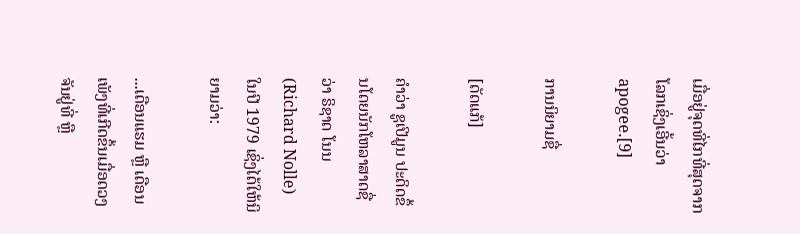ເມື່ອຢູ່ຈຸດທີ່ໄກທີ່ສຸດຈາກໂລກເຊິ່ງເອີ້ນວ່າ apogee.[9]

ການນິຍາມຊື່

[ດັດແກ້]

ຄຳວ່າ ຊູເປີມູນ ປະດິດຂຶ້ນໂດຍນັກໂຫລາສາດຊື່ວ່າ ຣິຊາດ ໂນນ (Richard Nolle) ໃນປີ 1979 ເຊິ່ງໄດ້ໃຫ້ນິຍາມວ່າ:

...ເດືອນແຮມ ຫຼື ເດືອນເພັງທີ່ເກີດຂຶ້ນເມື່ອດວງຈັນຢູ່ທີ່ ຫຼື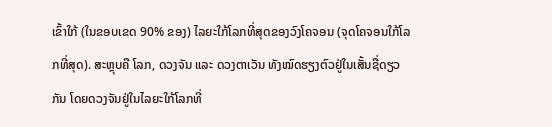ເຂົ້າໃກ້ (ໃນຂອບເຂດ 90% ຂອງ) ໄລຍະໃກ້ໂລກທີ່ສຸດຂອງວົງໂຄຈອນ (ຈຸດໂຄຈອນໃກ້ໂລກທີ່ສຸດ). ສະຫຼຸບຄື ໂລກ, ດວງຈັນ ແລະ ດວງຕາເວັນ ທັງໝົດຮຽງຕົວຢູ່ໃນເສັ້ນຊື່ດຽວກັນ ໂດຍດວງຈັນຢູ່ໃນໄລຍະໃກ້ໂລກທີ່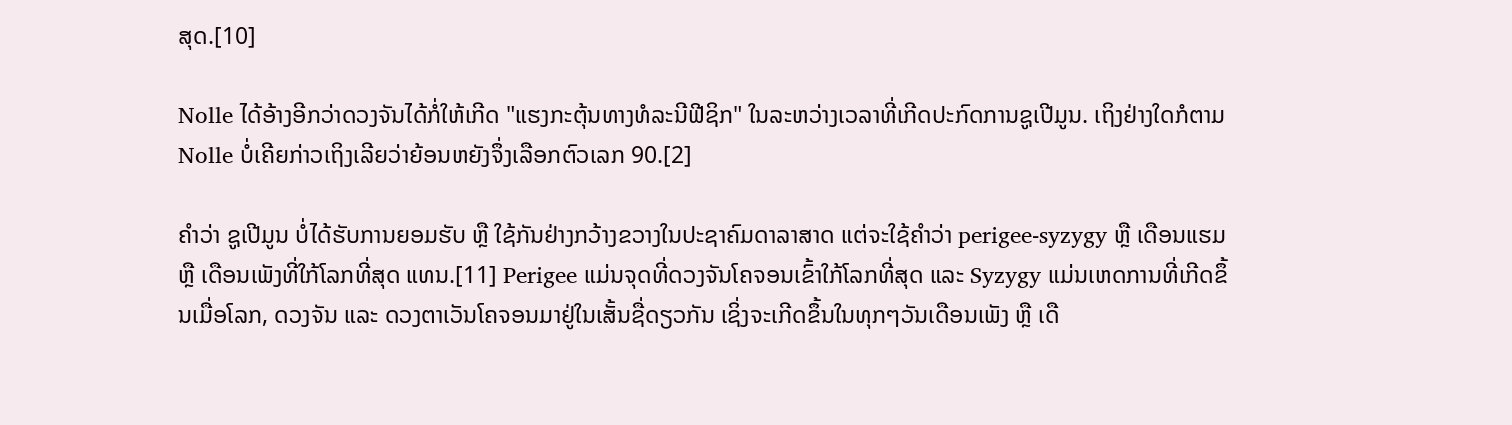ສຸດ.[10]

Nolle ໄດ້ອ້າງອີກວ່າດວງຈັນໄດ້ກໍ່ໃຫ້ເກີດ "ແຮງກະຕຸ້ນທາງທໍລະນີຟີຊິກ" ໃນລະຫວ່າງເວລາທີ່ເກີດປະກົດການຊູເປີມູນ. ເຖິງຢ່າງໃດກໍຕາມ Nolle ບໍ່ເຄີຍກ່າວເຖິງເລີຍວ່າຍ້ອນຫຍັງຈຶ່ງເລືອກຕົວເລກ 90.[2]

ຄຳວ່າ ຊູເປີມູນ ບໍ່ໄດ້ຮັບການຍອມຮັບ ຫຼື ໃຊ້ກັນຢ່າງກວ້າງຂວາງໃນປະຊາຄົມດາລາສາດ ແຕ່ຈະໃຊ້ຄຳວ່າ perigee-syzygy ຫຼື ເດືອນແຮມ ຫຼື ເດືອນເພັງທີ່ໃກ້ໂລກທີ່ສຸດ ແທນ.[11] Perigee ແມ່ນຈຸດທີ່ດວງຈັນໂຄຈອນເຂົ້າໃກ້ໂລກທີ່ສຸດ ແລະ Syzygy ແມ່ນເຫດການທີ່ເກີດຂຶ້ນເມື່ອໂລກ, ດວງຈັນ ແລະ ດວງຕາເວັນໂຄຈອນມາຢູ່ໃນເສັ້ນຊື່ດຽວກັນ ເຊິ່ງຈະເກີດຂຶ້ນໃນທຸກໆວັນເດືອນເພັງ ຫຼື ເດື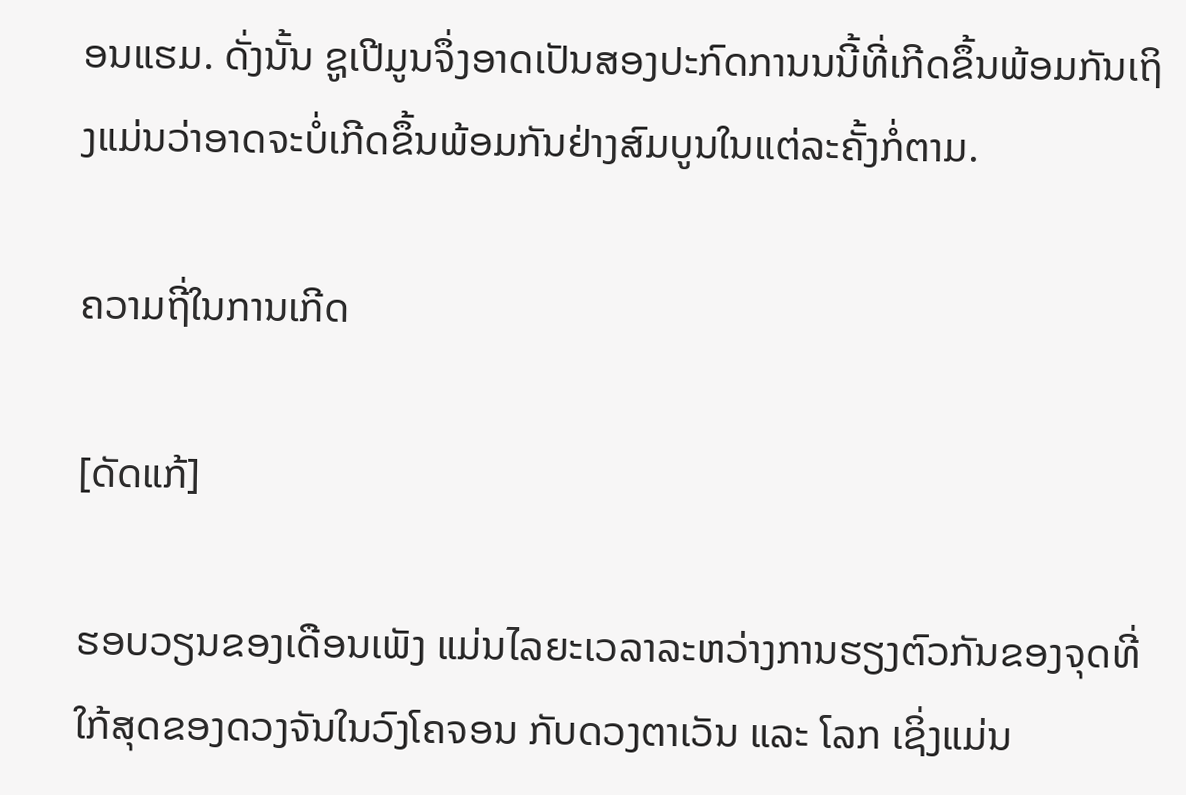ອນແຮມ. ດັ່ງນັ້ນ ຊູເປີມູນຈຶ່ງອາດເປັນສອງປະກົດການນນີ້ທີ່ເກີດຂຶ້ນພ້ອມກັນເຖິງແມ່ນວ່າອາດຈະບໍ່ເກີດຂຶ້ນພ້ອມກັນຢ່າງສົມບູນໃນແຕ່ລະຄັ້ງກໍ່ຕາມ.

ຄວາມຖີ່ໃນການເກີດ

[ດັດແກ້]

ຮອບວຽນຂອງເດືອນເພັງ ແມ່ນໄລຍະເວລາລະຫວ່າງການຮຽງຕົວກັນຂອງຈຸດທີ່ໃກ້ສຸດຂອງດວງຈັນໃນວົງໂຄຈອນ ກັບດວງຕາເວັນ ແລະ ໂລກ ເຊິ່ງແມ່ນ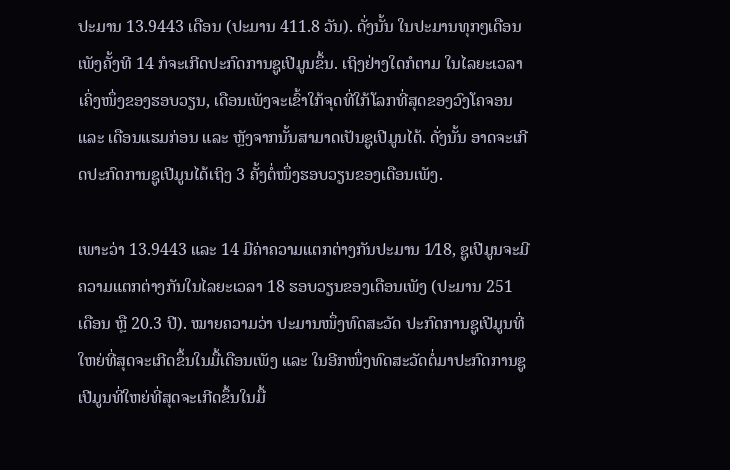ປະມານ 13.9443 ເດືອນ (ປະມານ 411.8 ວັນ). ດັ່ງນັ້ນ ໃນປະມານທຸກໆເດືອນເພັງຄັ້ງທີ 14 ກໍຈະເກີດປະກົດການຊູເປີມູນຂຶ້ນ. ເຖິງຢ່າງໃດກໍຕາມ ໃນໄລຍະເວລາເຄິ່ງໜຶ່ງຂອງຮອບວຽນ, ເດືອນເພັງຈະເຂົ້າໃກ້ຈຸດທີ່ໃກ້ໂລກທີ່ສຸດຂອງວົງໂຄຈອນ ແລະ ເດືອນແຮມກ່ອນ ແລະ ຫຼັງຈາກນັ້ນສາມາດເປັນຊູເປີມູນໄດ້. ດັ່ງນັ້ນ ອາດຈະເກີດປະກົດການຊູເປີມູນໄດ້ເຖິງ 3 ຄັ້ງຕໍ່ໜຶ່ງຮອບວຽນຂອງເດືອນເພັງ.

ເພາະວ່າ 13.9443 ແລະ 14 ມີຄ່າຄວາມແຕກຕ່າງກັນປະມານ 1⁄18, ຊູເປີມູນຈະມີຄວາມແຕກຕ່າງກັນໃນໄລຍະເວລາ 18 ຮອບວຽນຂອງເດືອນເພັງ (ປະມານ 251 ເດືອນ ຫຼື 20.3 ປີ). ໝາຍຄວາມວ່າ ປະມານໜຶ່ງທົດສະວັດ ປະກົດການຊູເປີມູນທີ່ໃຫຍ່ທີ່ສຸດຈະເກີດຂຶ້ນໃນມື້ເດືອນເພັງ ແລະ ໃນອີກໜຶ່ງທົດສະວັດຕໍ່ມາປະກົດການຊູເປີມູນທີ່ໃຫຍ່ທີ່ສຸດຈະເກີດຂຶ້ນໃນມື້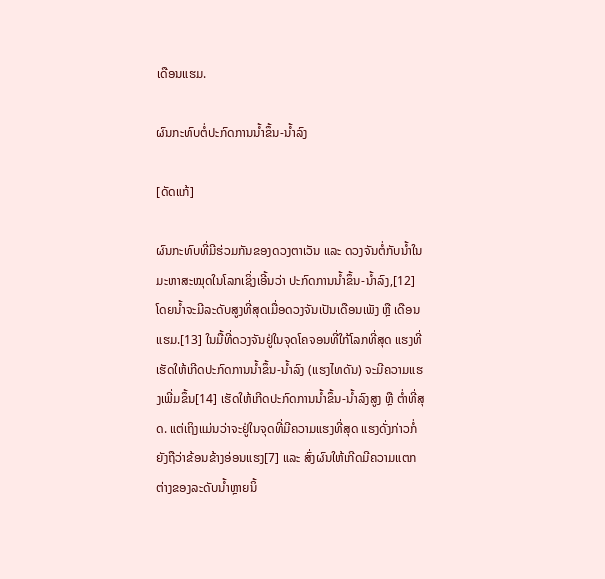ເດືອນແຮມ.

ຜົນກະທົບຕໍ່ປະກົດການນ້ຳຂຶ້ນ-ນ້ຳລົງ

[ດັດແກ້]

ຜົນກະທົບທີ່ມີຮ່ວມກັນຂອງດວງຕາເວັນ ແລະ ດວງຈັນຕໍ່ກັບນ້ຳໃນມະຫາສະໝຸດໃນໂລກເຊິ່ງເອີ້ນວ່າ ປະກົດການນ້ຳຂຶ້ນ-ນ້ຳລົງ,[12] ໂດຍນ້ຳຈະມີລະດັບສູງທີ່ສຸດເມື່ອດວງຈັນເປັນເດືອນເພັງ ຫຼື ເດືອນແຮມ.[13] ໃນມື້ທີ່ດວງຈັນຢູ່ໃນຈຸດໂຄຈອນທີ່ໃກ້ໂລກທີ່ສຸດ ແຮງທີ່ເຮັດໃຫ້ເກີດປະກົດການນ້ຳຂຶ້ນ-ນ້ຳລົງ (ແຮງໄທດັນ) ຈະມີຄວາມແຮງເພີ່ມຂຶ້ນ[14] ເຮັດໃຫ້ເກີດປະກົດການນ້ຳຂຶ້ນ-ນ້ຳລົງສູງ ຫຼື ຕ່ຳທີ່ສຸດ. ແຕ່ເຖິງແມ່ນວ່າຈະຢູ່ໃນຈຸດທີ່ມີຄວາມແຮງທີ່ສຸດ ແຮງດັ່ງກ່າວກໍ່ຍັງຖືວ່າຂ້ອນຂ້າງອ່ອນແຮງ[7] ແລະ ສົ່ງຜົນໃຫ້ເກີດມີຄວາມແຕກຕ່າງຂອງລະດັບນ້ຳຫຼາຍນິ້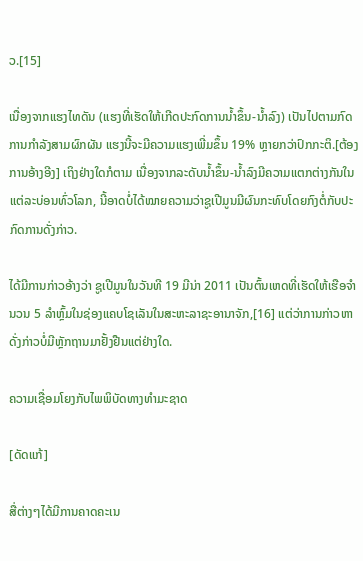ວ.[15]

ເນື່ອງຈາກແຮງໄທດັນ (ແຮງທີ່ເຮັດໃຫ້ເກີດປະກົດການນ້ຳຂຶ້ນ-ນ້ຳລົງ) ເປັນໄປຕາມກົດການກຳລັງສາມຜົກຜັນ ແຮງນີ້ຈະມີຄວາມແຮງເພີ່ມຂຶ້ນ 19% ຫຼາຍກວ່າປົກກະຕິ.[ຕ້ອງການອ້າງອີງ] ເຖິງຢ່າງໃດກໍຕາມ ເນື່ອງຈາກລະດັບນ້ຳຂຶ້ນ-ນ້ຳລົງມີຄວາມແຕກຕ່າງກັນໃນແຕ່ລະບ່ອນທົ່ວໂລກ, ນີ້ອາດບໍ່ໄດ້ໝາຍຄວາມວ່າຊູເປີມູນມີຜົນກະທົບໂດຍກົງຕໍ່ກັບປະກົດການດັ່ງກ່າວ.

ໄດ້ມີການກ່າວອ້າງວ່າ ຊູເປີມູນໃນວັນທີ 19 ມີນ່າ 2011 ເປັນຕົ້ນເຫດທີ່ເຮັດໃຫ້ເຮືອຈຳນວນ 5 ລຳຫຼົ້ມໃນຊ່ອງແຄບໂຊເລັນໃນສະຫະລາຊະອານາຈັກ,[16] ແຕ່ວ່າການກ່າວຫາດັ່ງກ່າວບໍ່ມີຫຼັກຖານມາຢັ້ງຢືນແຕ່ຢ່າງໃດ.

ຄວາມເຊື່ອມໂຍງກັບໄພພິບັດທາງທຳມະຊາດ

[ດັດແກ້]

ສື່ຕ່າງໆໄດ້ມີການຄາດຄະເນ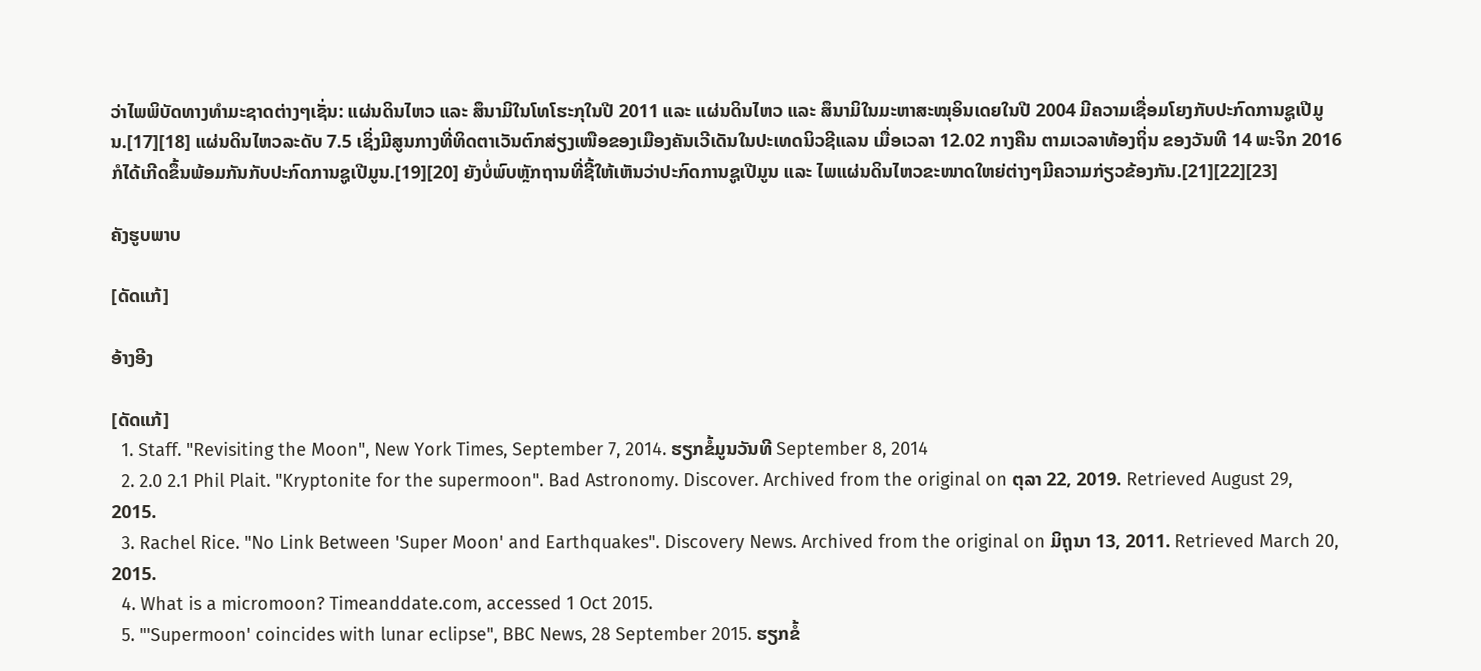ວ່າໄພພິບັດທາງທຳມະຊາດຕ່າງໆເຊັ່ນ: ແຜ່ນດິນໄຫວ ແລະ ສຶນາມິໃນໂທໂຮະກຸໃນປີ 2011 ແລະ ແຜ່ນດິນໄຫວ ແລະ ສຶນາມິໃນມະຫາສະໝຸອິນເດຍໃນປີ 2004 ມີຄວາມເຊື່ອມໂຍງກັບປະກົດການຊູເປີມູນ.[17][18] ແຜ່ນດິນໄຫວລະດັບ 7.5 ເຊິ່ງມີສູນກາງທີ່ທິດຕາເວັນຕົກສ່ຽງເໜືອຂອງເມືອງຄັນເວີເດັນໃນປະເທດນິວຊີແລນ ເມື່ອເວລາ 12.02 ກາງຄືນ ຕາມເວລາທ້ອງຖິ່ນ ຂອງວັນທີ 14 ພະຈິກ 2016 ກໍໄດ້ເກີດຂຶ້ນພ້ອມກັນກັບປະກົດການຊູເປີມູນ.[19][20] ຍັງບໍ່ພົບຫຼັກຖານທີ່ຊີ້ໃຫ້ເຫັນວ່າປະກົດການຊູເປີມູນ ແລະ ໄພແຜ່ນດິນໄຫວຂະໜາດໃຫຍ່ຕ່າງໆມີຄວາມກ່ຽວຂ້ອງກັນ.[21][22][23]

ຄັງຮູບພາບ

[ດັດແກ້]

ອ້າງອີງ

[ດັດແກ້]
  1. Staff. "Revisiting the Moon", New York Times, September 7, 2014. ຮຽກຂໍ້ມູນວັນທີ September 8, 2014
  2. 2.0 2.1 Phil Plait. "Kryptonite for the supermoon". Bad Astronomy. Discover. Archived from the original on ຕຸລາ 22, 2019. Retrieved August 29, 2015.
  3. Rachel Rice. "No Link Between 'Super Moon' and Earthquakes". Discovery News. Archived from the original on ມິຖຸນາ 13, 2011. Retrieved March 20, 2015.
  4. What is a micromoon? Timeanddate.com, accessed 1 Oct 2015.
  5. "'Supermoon' coincides with lunar eclipse", BBC News, 28 September 2015. ຮຽກຂໍ້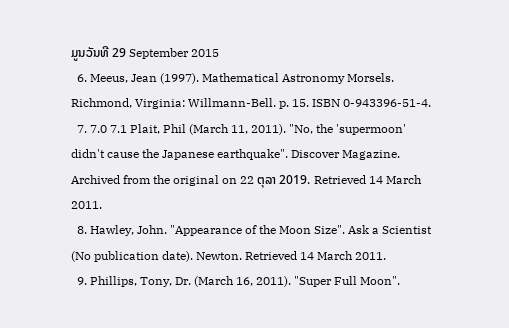ມູນວັນທີ 29 September 2015
  6. Meeus, Jean (1997). Mathematical Astronomy Morsels. Richmond, Virginia: Willmann-Bell. p. 15. ISBN 0-943396-51-4.
  7. 7.0 7.1 Plait, Phil (March 11, 2011). "No, the 'supermoon' didn't cause the Japanese earthquake". Discover Magazine. Archived from the original on 22 ຕຸລາ 2019. Retrieved 14 March 2011.
  8. Hawley, John. "Appearance of the Moon Size". Ask a Scientist (No publication date). Newton. Retrieved 14 March 2011.
  9. Phillips, Tony, Dr. (March 16, 2011). "Super Full Moon".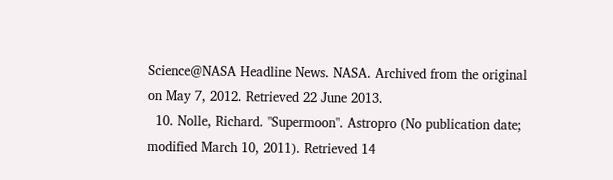Science@NASA Headline News. NASA. Archived from the original on May 7, 2012. Retrieved 22 June 2013.
  10. Nolle, Richard. "Supermoon". Astropro (No publication date; modified March 10, 2011). Retrieved 14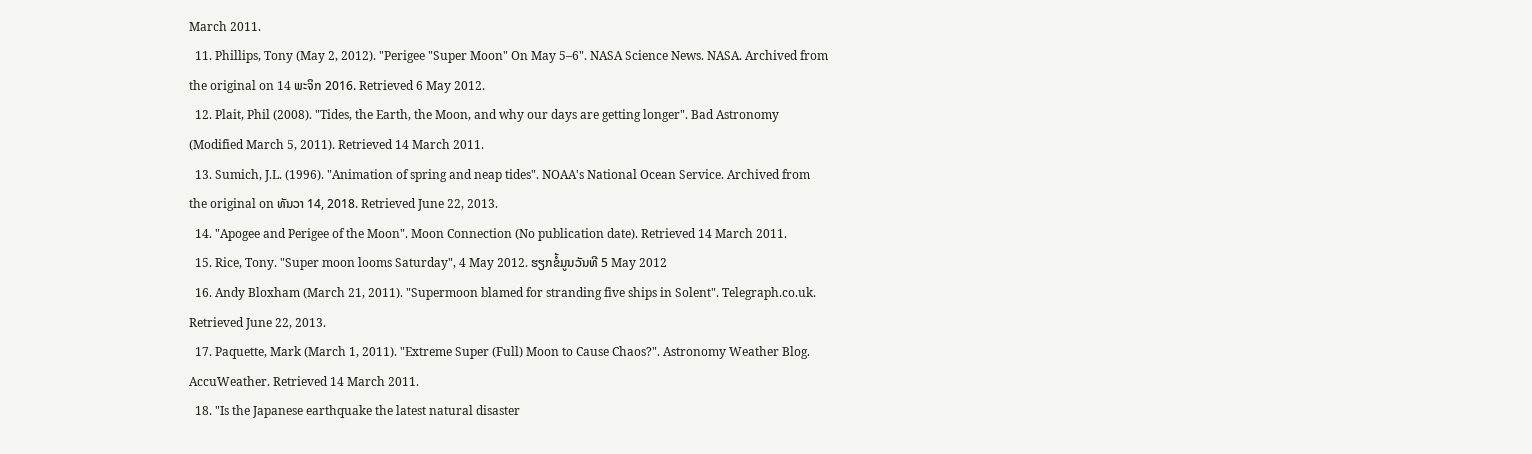March 2011.
  11. Phillips, Tony (May 2, 2012). "Perigee "Super Moon" On May 5–6". NASA Science News. NASA. Archived from the original on 14 ພະຈິກ 2016. Retrieved 6 May 2012.
  12. Plait, Phil (2008). "Tides, the Earth, the Moon, and why our days are getting longer". Bad Astronomy (Modified March 5, 2011). Retrieved 14 March 2011.
  13. Sumich, J.L. (1996). "Animation of spring and neap tides". NOAA's National Ocean Service. Archived from the original on ທັນວາ 14, 2018. Retrieved June 22, 2013.
  14. "Apogee and Perigee of the Moon". Moon Connection (No publication date). Retrieved 14 March 2011.
  15. Rice, Tony. "Super moon looms Saturday", 4 May 2012. ຮຽກຂໍ້ມູນວັນທີ 5 May 2012
  16. Andy Bloxham (March 21, 2011). "Supermoon blamed for stranding five ships in Solent". Telegraph.co.uk. Retrieved June 22, 2013.
  17. Paquette, Mark (March 1, 2011). "Extreme Super (Full) Moon to Cause Chaos?". Astronomy Weather Blog. AccuWeather. Retrieved 14 March 2011.
  18. "Is the Japanese earthquake the latest natural disaster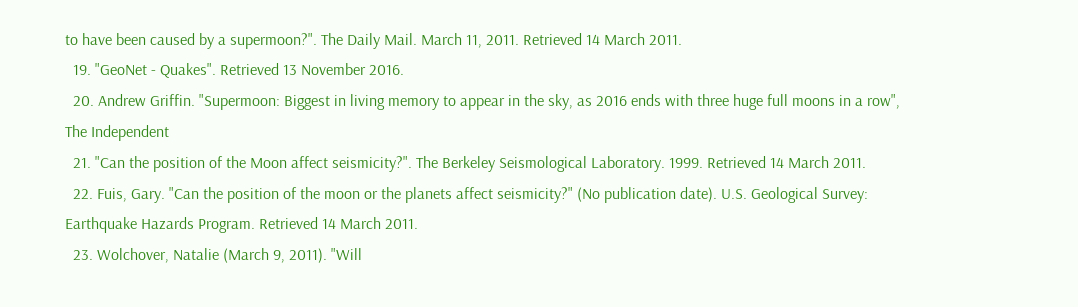to have been caused by a supermoon?". The Daily Mail. March 11, 2011. Retrieved 14 March 2011.
  19. "GeoNet - Quakes". Retrieved 13 November 2016.
  20. Andrew Griffin. "Supermoon: Biggest in living memory to appear in the sky, as 2016 ends with three huge full moons in a row", The Independent
  21. "Can the position of the Moon affect seismicity?". The Berkeley Seismological Laboratory. 1999. Retrieved 14 March 2011.
  22. Fuis, Gary. "Can the position of the moon or the planets affect seismicity?" (No publication date). U.S. Geological Survey: Earthquake Hazards Program. Retrieved 14 March 2011.
  23. Wolchover, Natalie (March 9, 2011). "Will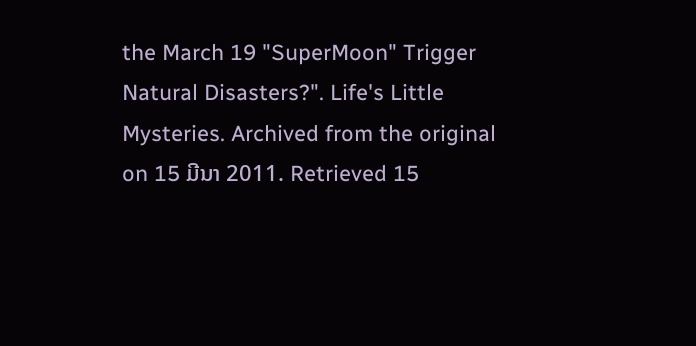the March 19 "SuperMoon" Trigger Natural Disasters?". Life's Little Mysteries. Archived from the original on 15 ມີນາ 2011. Retrieved 15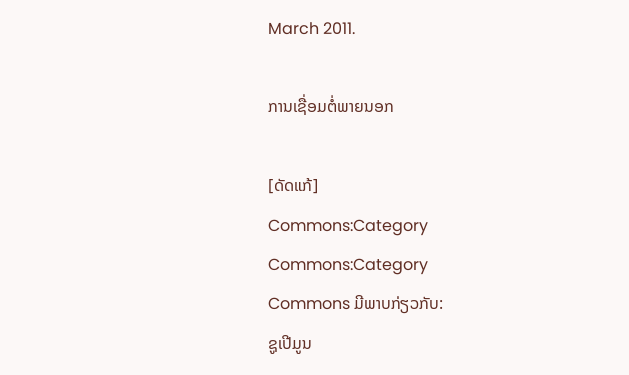March 2011.

ການເຊື່ອມຕໍ່ພາຍນອກ

[ດັດແກ້]
Commons:Category
Commons:Category
Commons ມີພາບກ່ຽວກັບ:
ຊູເປີມູນ